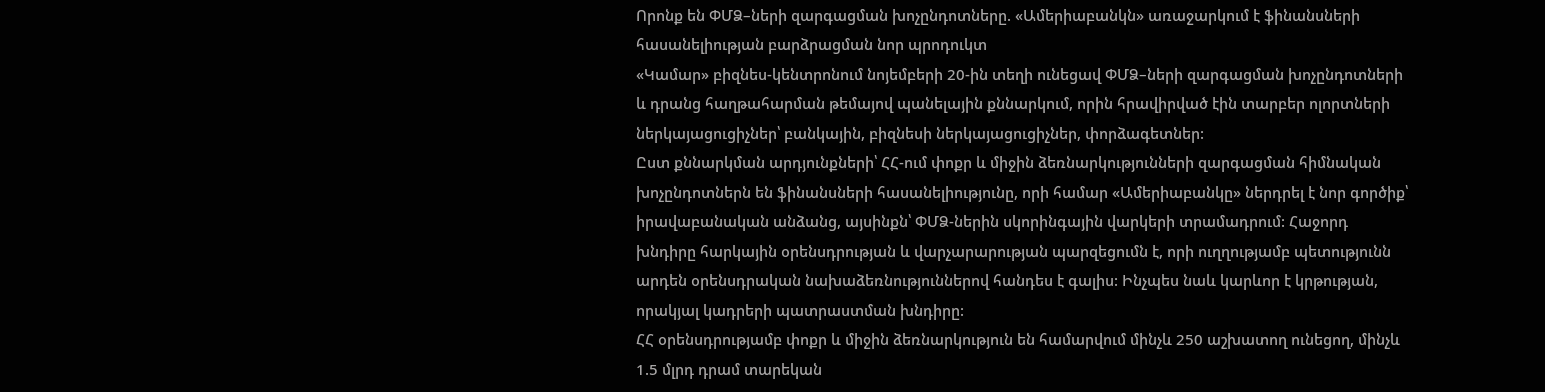Որոնք են ՓՄՁ–ների զարգացման խոչընդոտները. «Ամերիաբանկն» առաջարկում է ֆինանսների հասանելիության բարձրացման նոր պրոդուկտ
«Կամար» բիզնես-կենտրոնում նոյեմբերի 20-ին տեղի ունեցավ ՓՄՁ–ների զարգացման խոչընդոտների և դրանց հաղթահարման թեմայով պանելային քննարկում, որին հրավիրված էին տարբեր ոլորտների ներկայացուցիչներ՝ բանկային, բիզնեսի ներկայացուցիչներ, փորձագետներ:
Ըստ քննարկման արդյունքների՝ ՀՀ-ում փոքր և միջին ձեռնարկությունների զարգացման հիմնական խոչընդոտներն են ֆինանսների հասանելիությունը, որի համար «Ամերիաբանկը» ներդրել է նոր գործիք՝ իրավաբանական անձանց, այսինքն՝ ՓՄՁ-ներին սկորինգային վարկերի տրամադրում: Հաջորդ խնդիրը հարկային օրենսդրության և վարչարարության պարզեցումն է, որի ուղղությամբ պետությունն արդեն օրենսդրական նախաձեռնություններով հանդես է գալիս: Ինչպես նաև կարևոր է կրթության, որակյալ կադրերի պատրաստման խնդիրը:
ՀՀ օրենսդրությամբ փոքր և միջին ձեռնարկություն են համարվում մինչև 250 աշխատող ունեցող, մինչև 1.5 մլրդ դրամ տարեկան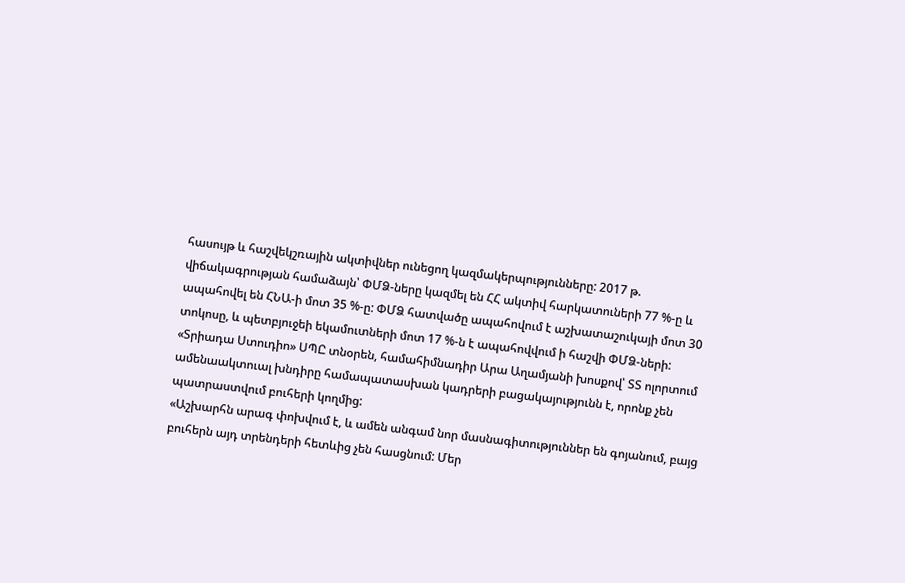հասույթ և հաշվեկշռային ակտիվներ ունեցող կազմակերպությունները: 2017 թ. վիճակագրության համաձայն՝ ՓՄՁ-ները կազմել են ՀՀ ակտիվ հարկատուների 77 %-ը և ապահովել են ՀՆԱ-ի մոտ 35 %-ը: ՓՄՁ հատվածը ապահովում է աշխատաշուկայի մոտ 30 տոկոսը, և պետբյուջեի եկամուտների մոտ 17 %-ն է ապահովվում ի հաշվի ՓՄՁ-ների:
«Տրիադա Ստուդիո» ՍՊԸ տնօրեն, համահիմնադիր Արա Աղամյանի խոսքով՝ ՏՏ ոլորտում ամենաակտուալ խնդիրը համապատասխան կադրերի բացակայությունն է, որոնք չեն պատրաստվում բուհերի կողմից:
«Աշխարհն արագ փոխվում է, և ամեն անգամ նոր մասնագիտություններ են գոյանում, բայց բուհերն այդ տրենդերի հետևից չեն հասցնում: Մեր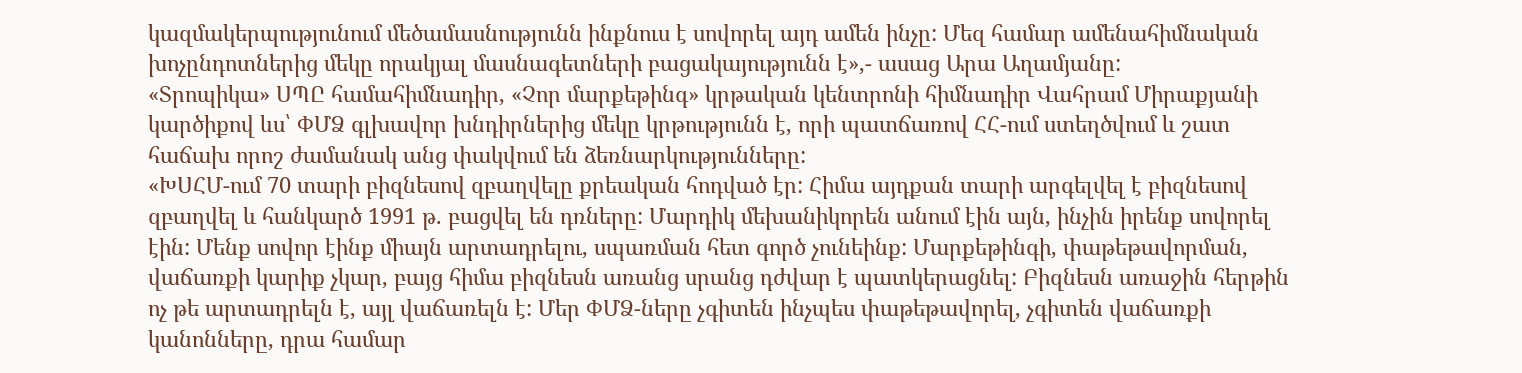կազմակերպությունում մեծամասնությունն ինքնուս է սովորել այդ ամեն ինչը: Մեզ համար ամենահիմնական խոչընդոտներից մեկը որակյալ մասնագետների բացակայությունն է»,- ասաց Արա Աղամյանը:
«Տրոպիկա» ՍՊԸ համահիմնադիր, «Չոր մարքեթինգ» կրթական կենտրոնի հիմնադիր Վահրամ Միրաքյանի կարծիքով ևս՝ ՓՄՁ գլխավոր խնդիրներից մեկը կրթությունն է, որի պատճառով ՀՀ-ում ստեղծվում և շատ հաճախ որոշ ժամանակ անց փակվում են ձեռնարկությունները:
«ԽՍՀՄ-ում 70 տարի բիզնեսով զբաղվելը քրեական հոդված էր: Հիմա այդքան տարի արգելվել է բիզնեսով զբաղվել և հանկարծ 1991 թ. բացվել են դռները: Մարդիկ մեխանիկորեն անում էին այն, ինչին իրենք սովորել էին: Մենք սովոր էինք միայն արտադրելու, սպառման հետ գործ չունեինք: Մարքեթինգի, փաթեթավորման, վաճառքի կարիք չկար, բայց հիմա բիզնեսն առանց սրանց դժվար է պատկերացնել: Բիզնեսն առաջին հերթին ոչ թե արտադրելն է, այլ վաճառելն է: Մեր ՓՄՁ-ները չգիտեն ինչպես փաթեթավորել, չգիտեն վաճառքի կանոնները, դրա համար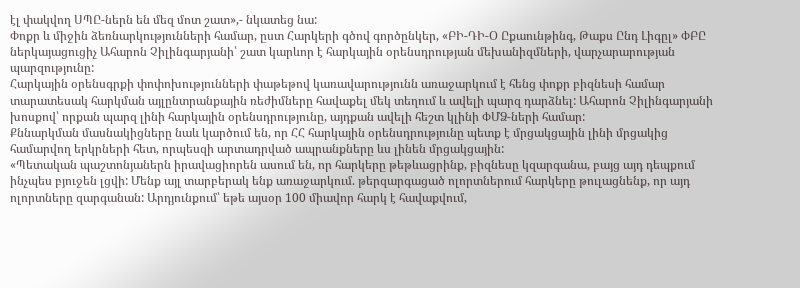էլ փակվող ՍՊԸ-ներն են մեզ մոտ շատ»,- նկատեց նա:
Փոքր և միջին ձեռնարկությունների համար, ըստ Հարկերի գծով գործընկեր, «ԲԻ-ԴԻ-Օ Ըքաունթինգ, Թաքս Ընդ Լիգըլ» ՓԲԸ ներկայացուցիչ Ահարոն Չիլինգարյանի՝ շատ կարևոր է հարկային օրենսդրության մեխանիզմների, վարչարարության պարզությունը:
Հարկային օրենսգրքի փոփոխությունների փաթեթով կառավարությունն առաջարկում է հենց փոքր բիզնեսի համար տարատեսակ հարկման այլընտրանքային ռեժիմները հավաքել մեկ տեղում և ավելի պարզ դարձնել: Ահարոն Չիլինգարյանի խոսքով՝ որքան պարզ լինի հարկային օրենսդրությունը, այդքան ավելի հեշտ կլինի ՓՄՁ-ների համար:
Քննարկման մասնակիցները նաև կարծում են, որ ՀՀ հարկային օրենսդրությունը պետք է մրցակցային լինի մրցակից համարվող երկրների հետ, որպեսզի արտադրված ապրանքները ևս լինեն մրցակցային:
«Պետական պաշտոնյաներն իրավացիորեն ասում են, որ հարկերը թեթևացրինք, բիզնեսը կզարգանա, բայց այդ դեպքում ինչպես բյուջեն լցվի: Մենք այլ տարբերակ ենք առաջարկում. թերզարգացած ոլորտներում հարկերը թուլացնենք, որ այդ ոլորտները զարգանան: Արդյունքում՝ եթե այսօր 100 միավոր հարկ է հավաքվում,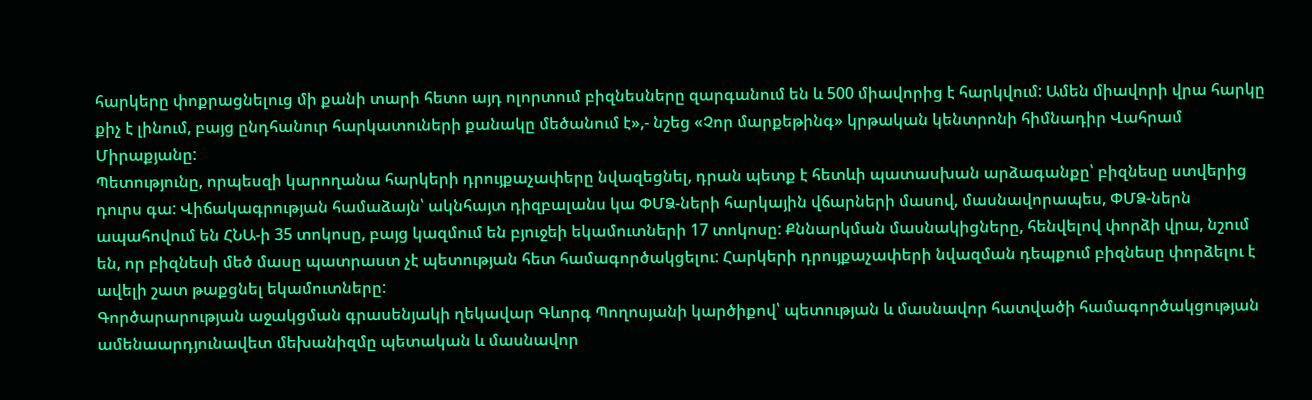հարկերը փոքրացնելուց մի քանի տարի հետո այդ ոլորտում բիզնեսները զարգանում են և 500 միավորից է հարկվում: Ամեն միավորի վրա հարկը քիչ է լինում, բայց ընդհանուր հարկատուների քանակը մեծանում է»,- նշեց «Չոր մարքեթինգ» կրթական կենտրոնի հիմնադիր Վահրամ Միրաքյանը:
Պետությունը, որպեսզի կարողանա հարկերի դրույքաչափերը նվազեցնել, դրան պետք է հետևի պատասխան արձագանքը՝ բիզնեսը ստվերից դուրս գա: Վիճակագրության համաձայն՝ ակնհայտ դիզբալանս կա ՓՄՁ-ների հարկային վճարների մասով, մասնավորապես, ՓՄՁ-ներն ապահովում են ՀՆԱ-ի 35 տոկոսը, բայց կազմում են բյուջեի եկամուտների 17 տոկոսը: Քննարկման մասնակիցները, հենվելով փորձի վրա, նշում են, որ բիզնեսի մեծ մասը պատրաստ չէ պետության հետ համագործակցելու: Հարկերի դրույքաչափերի նվազման դեպքում բիզնեսը փորձելու է ավելի շատ թաքցնել եկամուտները:
Գործարարության աջակցման գրասենյակի ղեկավար Գևորգ Պողոսյանի կարծիքով՝ պետության և մասնավոր հատվածի համագործակցության ամենաարդյունավետ մեխանիզմը պետական և մասնավոր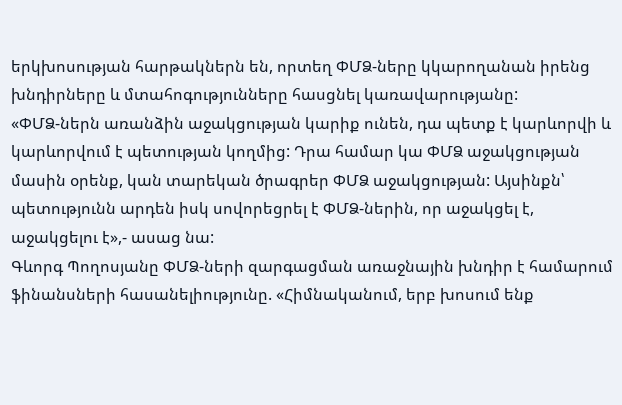երկխոսության հարթակներն են, որտեղ ՓՄՁ-ները կկարողանան իրենց խնդիրները և մտահոգությունները հասցնել կառավարությանը:
«ՓՄՁ-ներն առանձին աջակցության կարիք ունեն, դա պետք է կարևորվի և կարևորվում է պետության կողմից: Դրա համար կա ՓՄՁ աջակցության մասին օրենք, կան տարեկան ծրագրեր ՓՄՁ աջակցության: Այսինքն՝ պետությունն արդեն իսկ սովորեցրել է ՓՄՁ-ներին, որ աջակցել է, աջակցելու է»,- ասաց նա:
Գևորգ Պողոսյանը ՓՄՁ-ների զարգացման առաջնային խնդիր է համարում ֆինանսների հասանելիությունը. «Հիմնականում, երբ խոսում ենք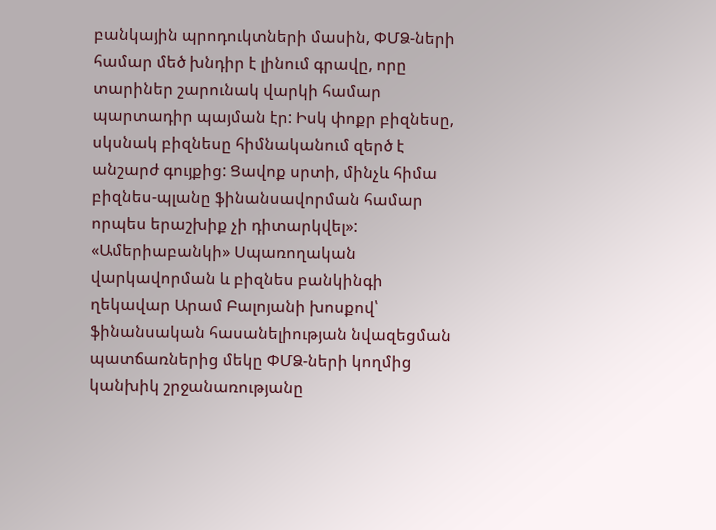բանկային պրոդուկտների մասին, ՓՄՁ-ների համար մեծ խնդիր է լինում գրավը, որը տարիներ շարունակ վարկի համար պարտադիր պայման էր: Իսկ փոքր բիզնեսը, սկսնակ բիզնեսը հիմնականում զերծ է անշարժ գույքից: Ցավոք սրտի, մինչև հիմա բիզնես-պլանը ֆինանսավորման համար որպես երաշխիք չի դիտարկվել»:
«Ամերիաբանկի» Սպառողական վարկավորման և բիզնես բանկինգի ղեկավար Արամ Բալոյանի խոսքով՝ ֆինանսական հասանելիության նվազեցման պատճառներից մեկը ՓՄՁ-ների կողմից կանխիկ շրջանառությանը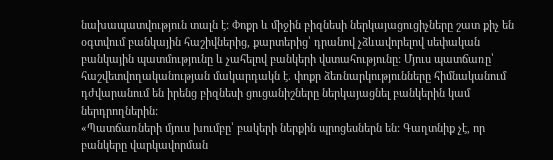նախապատվություն տալն է: Փոքր և միջին բիզնեսի ներկայացուցիչները շատ քիչ են օգտվում բանկային հաշիվներից, քարտերից՝ դրանով չձևավորելով սեփական բանկային պատմությունը և չահելով բանկերի վստահությունը: Մյուս պատճառը՝ հաշվետվողականության մակարդակն է. փոքր ձեռնարկությունները հիմնականում դժվարանում են իրենց բիզնեսի ցուցանիշները ներկայացնել բանկերին կամ ներդրողներին:
«Պատճառների մյուս խումբը՝ բակերի ներքին պրոցեսներն են: Գաղտնիք չէ, որ բանկերը վարկավորման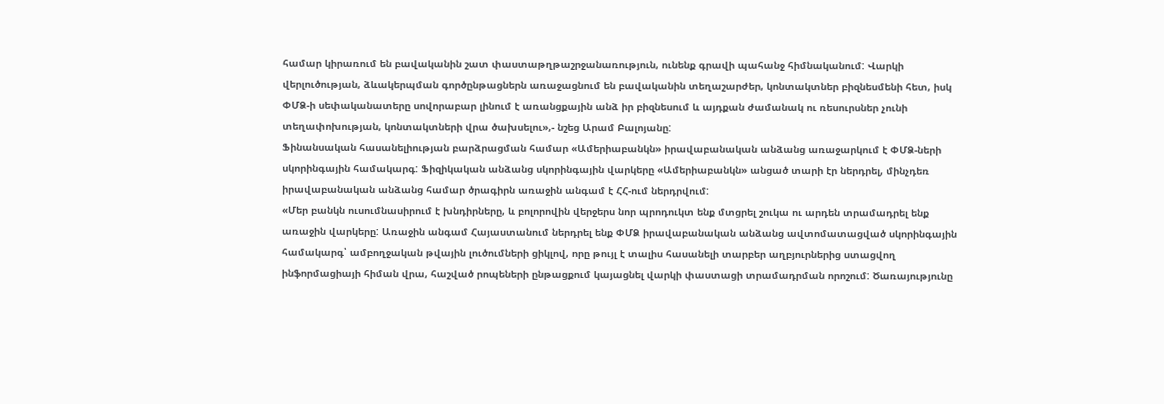համար կիրառում են բավականին շատ փաստաթղթաշրջանառություն, ունենք գրավի պահանջ հիմնականում: Վարկի վերլուծության, ձևակերպման գործընթացներն առաջացնում են բավականին տեղաշարժեր, կոնտակտներ բիզնեսմենի հետ, իսկ ՓՄՁ-ի սեփականատերը սովորաբար լինում է առանցքային անձ իր բիզնեսում և այդքան ժամանակ ու ռեսուրսներ չունի տեղափոխության, կոնտակտների վրա ծախսելու»,- նշեց Արամ Բալոյանը:
Ֆինանսական հասանելիության բարձրացման համար «Ամերիաբանկն» իրավաբանական անձանց առաջարկում է ՓՄՁ-ների սկորինգային համակարգ: Ֆիզիկական անձանց սկորինգային վարկերը «Ամերիաբանկն» անցած տարի էր ներդրել, մինչդեռ իրավաբանական անձանց համար ծրագիրն առաջին անգամ է ՀՀ-ում ներդրվում:
«Մեր բանկն ուսումնասիրում է խնդիրները, և բոլորովին վերջերս նոր պրոդուկտ ենք մտցրել շուկա ու արդեն տրամադրել ենք առաջին վարկերը: Առաջին անգամ Հայաստանում ներդրել ենք ՓՄՁ իրավաբանական անձանց ավտոմատացված սկորինգային համակարգ՝ ամբողջական թվային լուծումների ցիկլով, որը թույլ է տալիս հասանելի տարբեր աղբյուրներից ստացվող ինֆորմացիայի հիման վրա, հաշված րոպեների ընթացքում կայացնել վարկի փաստացի տրամադրման որոշում: Ծառայությունը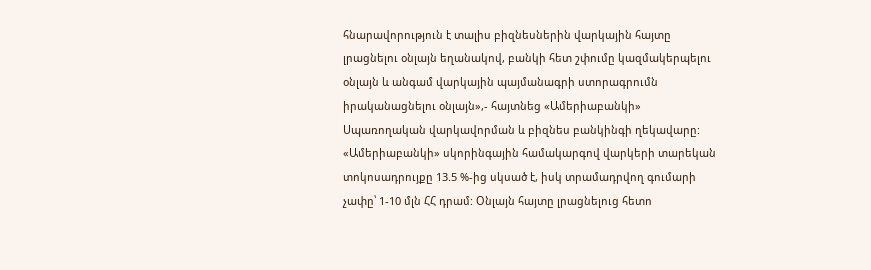հնարավորություն է տալիս բիզնեսներին վարկային հայտը լրացնելու օնլայն եղանակով, բանկի հետ շփումը կազմակերպելու օնլայն և անգամ վարկային պայմանագրի ստորագրումն իրականացնելու օնլայն»,- հայտնեց «Ամերիաբանկի» Սպառողական վարկավորման և բիզնես բանկինգի ղեկավարը:
«Ամերիաբանկի» սկորինգային համակարգով վարկերի տարեկան տոկոսադրույքը 13.5 %-ից սկսած է, իսկ տրամադրվող գումարի չափը՝ 1-10 մլն ՀՀ դրամ: Օնլայն հայտը լրացնելուց հետո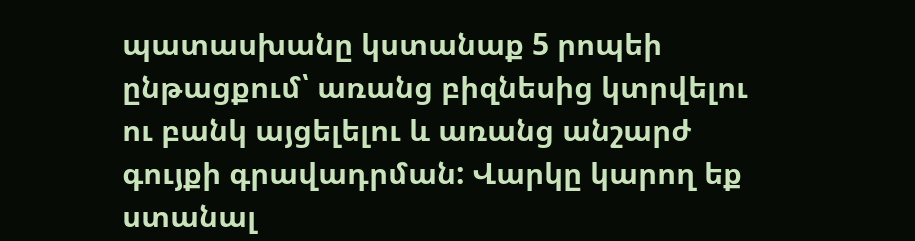պատասխանը կստանաք 5 րոպեի ընթացքում՝ առանց բիզնեսից կտրվելու ու բանկ այցելելու և առանց անշարժ գույքի գրավադրման: Վարկը կարող եք ստանալ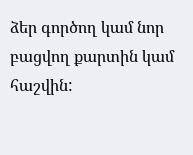ձեր գործող կամ նոր բացվող քարտին կամ հաշվին: